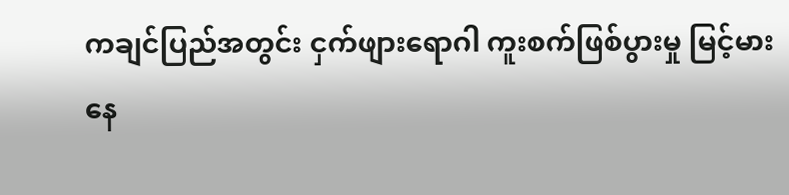ကချင်ပြည်အတွင်း ငှက်ဖျားရောဂါ ကူးစက်ဖြစ်ပွားမှု မြင့်မားနေ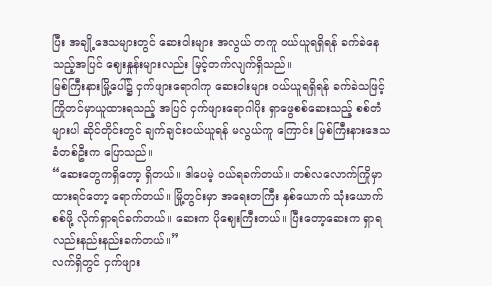ပြီး အချို့ဒေသများတွင် ဆေးဝါးများ အလွယ် တကူ ဝယ်ယူရရှိရန် ခက်ခဲနေသည့်အပြင် ဈေးနှုန်းများလည်း မြင့်တက်လျက်ရှိသည်။
မြစ်ကြီးနားမြို့ပေါ်၌ ငှက်ဖျားရောဂါကု ဆေးဝါးများ ဝယ်ယူရရှိရန် ခက်ခဲသဖြင့် ကြိုတင်မှာယူထားရသည့် အပြင် ငှက်ဖျားရောဂါပိုး ရှာဖွေစစ်ဆေးသည့် စစ်တံများပါ ဆိုင်တိုင်းတွင် ချက်ချင်းဝယ်ယူရန် မလွယ်ကူ ကြောင်း မြစ်ကြီးနားဒေသခံတစ်ဦးက ပြောသည်။
“ဆေးတွေကရှိတော့ ရှိတယ်။ ဒါပေမဲ့ ဝယ်ရခက်တယ်။ တစ်လလောက်ကြိုမှာထားရင်တော့ ရောက်တယ်။ မြို့တွင်းမှာ အရေးတကြီး နှစ်ယောက် သုံးယောက်စစ်ဖို့ လိုက်ရှာရင်ခက်တယ်။ ဆေးက ပိုဈေးကြီးတယ်။ ပြီးတော့ဆေးက ရှာရလည်းနည်းနည်းခက်တယ်။”
လက်ရှိတွင် ငှက်ဖျား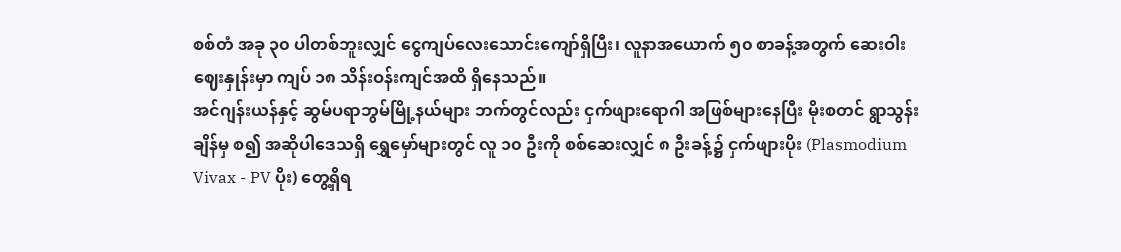စစ်တံ အခု ၃၀ ပါတစ်ဘူးလျှင် ငွေကျပ်လေးသောင်းကျော်ရှိပြီး၊ လူနာအယောက် ၅၀ စာခန့်အတွက် ဆေးဝါးဈေးနှုန်းမှာ ကျပ် ၁၈ သိန်းဝန်းကျင်အထိ ရှိနေသည်။
အင်ဂျန်းယန်နှင့် ဆွမ်ပရာဘွမ်မြို့နယ်များ ဘက်တွင်လည်း ငှက်ဖျားရောဂါ အဖြစ်များနေပြီး မိုးစတင် ရွာသွန်း ချိန်မှ စ၍ အဆိုပါဒေသရှိ ရွှေမှော်များတွင် လူ ၁၀ ဦးကို စစ်ဆေးလျှင် ၈ ဦးခန့်၌ ငှက်ဖျားပိုး (Plasmodium Vivax - PV ပိုး) တွေ့ရှိရ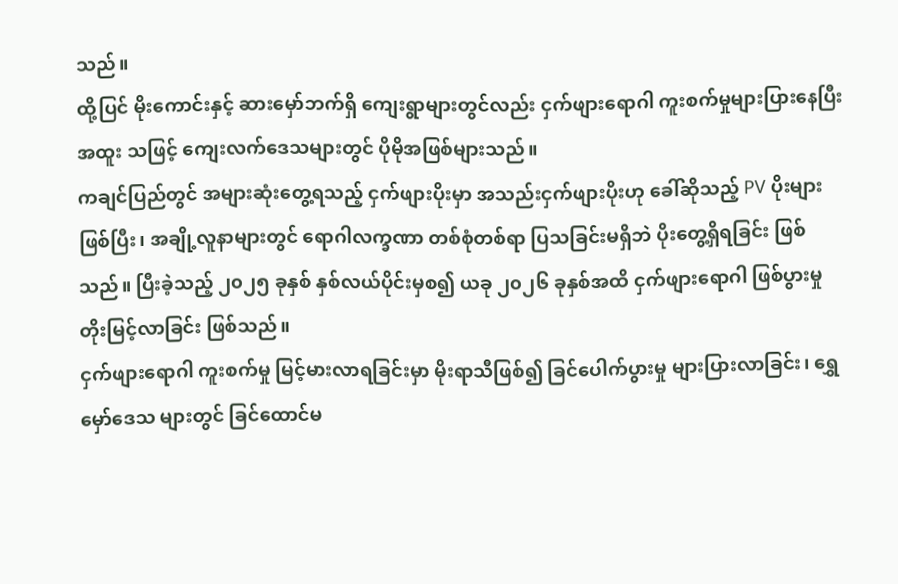သည်။
ထို့ပြင် မိုးကောင်းနှင့် ဆားမှော်ဘက်ရှိ ကျေးရွာများတွင်လည်း ငှက်ဖျားရောဂါ ကူးစက်မှုများပြားနေပြီး အထူး သဖြင့် ကျေးလက်ဒေသများတွင် ပိုမိုအဖြစ်များသည်။
ကချင်ပြည်တွင် အများဆုံးတွေ့ရသည့် ငှက်ဖျားပိုးမှာ အသည်းငှက်ဖျားပိုးဟု ခေါ်ဆိုသည့် PV ပိုးများဖြစ်ပြီး၊ အချို့လူနာများတွင် ရောဂါလက္ခဏာ တစ်စုံတစ်ရာ ပြသခြင်းမရှိဘဲ ပိုးတွေ့ရှိရခြင်း ဖြစ်သည်။ ပြီးခဲ့သည့် ၂၀၂၅ ခုနှစ် နှစ်လယ်ပိုင်းမှစ၍ ယခု ၂၀၂၆ ခုနှစ်အထိ ငှက်ဖျားရောဂါ ဖြစ်ပွားမှု တိုးမြင့်လာခြင်း ဖြစ်သည်။
ငှက်ဖျားရောဂါ ကူးစက်မှု မြင့်မားလာရခြင်းမှာ မိုးရာသီဖြစ်၍ ခြင်ပေါက်ပွားမှု များပြားလာခြင်း၊ ရွှေမှော်ဒေသ များတွင် ခြင်ထောင်မ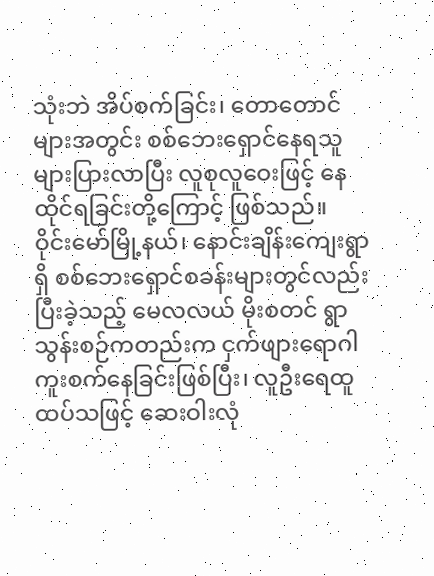သုံးဘဲ အိပ်စက်ခြင်း၊ တောတောင်များအတွင်း စစ်ဘေးရှောင်နေရသူ များပြားလာပြီး လူစုလူဝေးဖြင့် နေထိုင်ရခြင်းတို့ကြောင့် ဖြစ်သည်။
ဝိုင်းမော်မြို့နယ်၊ နောင်းချိန်းကျေးရွာရှိ စစ်ဘေးရှောင်စခန်းများတွင်လည်း ပြီးခဲ့သည့် မေလလယ် မိုးစတင် ရွာသွန်းစဉ်ကတည်းက ငှက်ဖျားရောဂါ ကူးစက်နေခြင်းဖြစ်ပြီး၊ လူဦးရေထူထပ်သဖြင့် ဆေးဝါးလုံ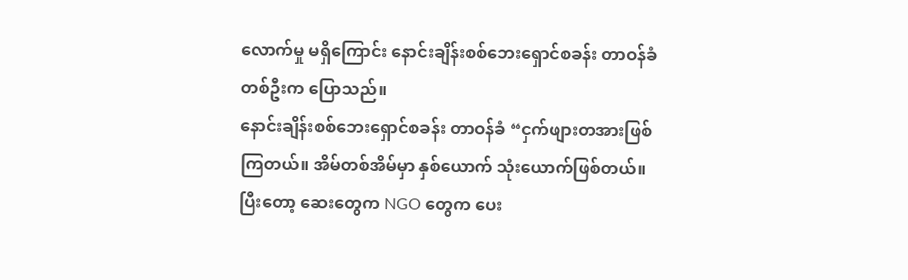လောက်မှု မရှိကြောင်း နောင်းချိန်းစစ်ဘေးရှောင်စခန်း တာဝန်ခံတစ်ဦးက ပြောသည်။
နောင်းချိန်းစစ်ဘေးရှောင်စခန်း တာဝန်ခံ “ငှက်ဖျားတအားဖြစ်ကြတယ်။ အိမ်တစ်အိမ်မှာ နှစ်ယောက် သုံးယောက်ဖြစ်တယ်။ ပြီးတော့ ဆေးတွေက NGO တွေက ပေး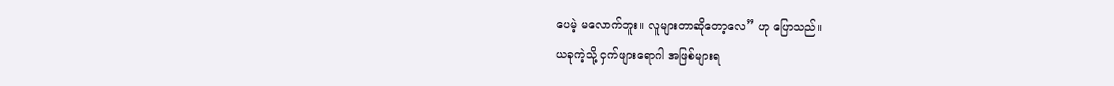ပေမဲ့ မလောက်ဘူး။ လူများတာဆိုတော့လေ” ဟု ပြောသည်။
ယခုကဲ့သို့ ငှက်ဖျားရောဂါ အဖြစ်များရ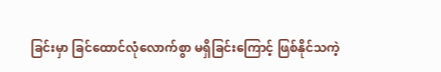ခြင်းမှာ ခြင်ထောင်လုံလောက်စွာ မရှိခြင်းကြောင့် ဖြစ်နိုင်သကဲ့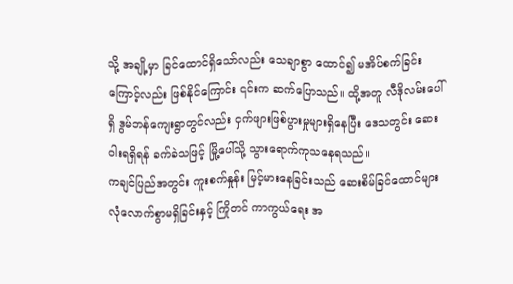သို့ အချို့မှာ ခြင်ထောင်ရှိသော်လည်း သေချာစွာ ထောင်၍ မအိပ်စက်ခြင်းကြောင့်လည်း ဖြစ်နိုင်ကြောင်း ၎င်းက ဆက်ပြောသည်။ ထို့အတူ လီဒိုလမ်းပေါ်ရှိ ဒွမ်ဘန်ကျေးရွာတွင်လည်း ငှက်ဖျားဖြစ်ပွားမှုများရှိနေပြီး ဒေသတွင်း ဆေးဝါးရရှိရန် ခက်ခဲသဖြင့် မြို့ပေါ်သို့ သွားရောက်ကုသနေရသည်။
ကချင်ပြည်အတွင်း ကူးစက်နှုန်း မြင့်မားနေခြင်းသည် ဆေးစိမ်ခြင်ထောင်များ လုံလောက်စွာမရှိခြင်းနှင့် ကြိုတင် ကာကွယ်ရေး အ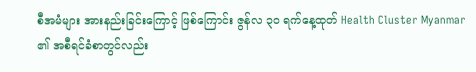စီအမံများ အားနည်းခြင်းကြောင့် ဖြစ်ကြောင်း ဇွန်လ ၃၀ ရက်နေ့ထုတ် Health Cluster Myanmar ၏ အစီရင်ခံစာတွင်လည်း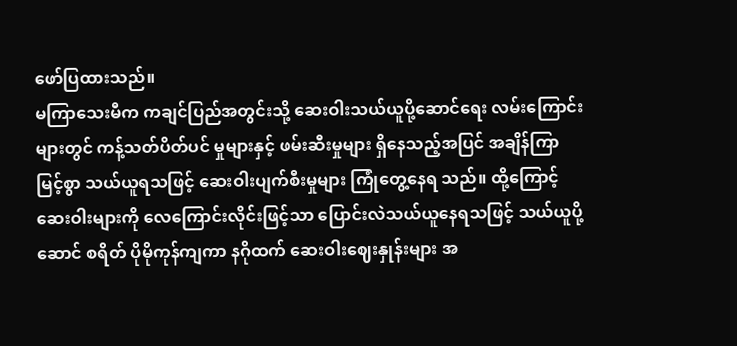ဖော်ပြထားသည်။
မကြာသေးမီက ကချင်ပြည်အတွင်းသို့ ဆေးဝါးသယ်ယူပို့ဆောင်ရေး လမ်းကြောင်းများတွင် ကန့်သတ်ပိတ်ပင် မှုများနှင့် ဖမ်းဆီးမှုများ ရှိနေသည့်အပြင် အချိန်ကြာမြင့်စွာ သယ်ယူရသဖြင့် ဆေးဝါးပျက်စီးမှုများ ကြုံတွေ့နေရ သည်။ ထို့ကြောင့် ဆေးဝါးများကို လေကြောင်းလိုင်းဖြင့်သာ ပြောင်းလဲသယ်ယူနေရသဖြင့် သယ်ယူပို့ဆောင် စရိတ် ပိုမိုကုန်ကျကာ နဂိုထက် ဆေးဝါးဈေးနှုန်းများ အ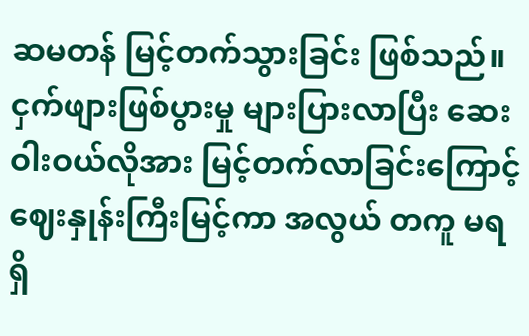ဆမတန် မြင့်တက်သွားခြင်း ဖြစ်သည်။
ငှက်ဖျားဖြစ်ပွားမှု များပြားလာပြီး ဆေးဝါးဝယ်လိုအား မြင့်တက်လာခြင်းကြောင့် ဈေးနှုန်းကြီးမြင့်ကာ အလွယ် တကူ မရရှိ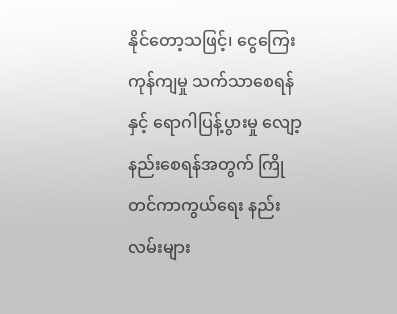နိုင်တော့သဖြင့်၊ ငွေကြေးကုန်ကျမှု သက်သာစေရန်နှင့် ရောဂါပြန့်ပွားမှု လျော့နည်းစေရန်အတွက် ကြိုတင်ကာကွယ်ရေး နည်းလမ်းများ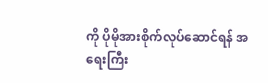ကို ပိုမိုအားစိုက်လုပ်ဆောင်ရန် အရေးကြီး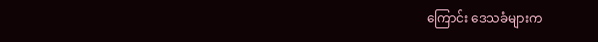ကြောင်း ဒေသခံများက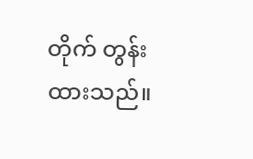တိုက် တွန်းထားသည်။